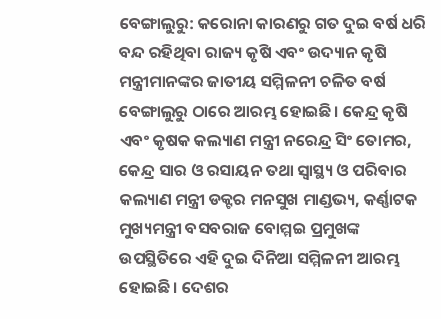ବେଙ୍ଗାଲୁରୁ: କରୋନା କାରଣରୁ ଗତ ଦୁଇ ବର୍ଷ ଧରି ବନ୍ଦ ରହିଥିବା ରାଜ୍ୟ କୃଷି ଏବଂ ଉଦ୍ୟାନ କୃଷି ମନ୍ତ୍ରୀମାନଙ୍କର ଜାତୀୟ ସମ୍ମିଳନୀ ଚଳିତ ବର୍ଷ ବେଙ୍ଗାଲୁରୁ ଠାରେ ଆରମ୍ଭ ହୋଇଛି। କେନ୍ଦ୍ର କୃଷି ଏବଂ କୃଷକ କଲ୍ୟାଣ ମନ୍ତ୍ରୀ ନରେନ୍ଦ୍ର ସିଂ ତୋମର, କେନ୍ଦ୍ର ସାର ଓ ରସାୟନ ତଥା ସ୍ବାସ୍ଥ୍ୟ ଓ ପରିବାର କଲ୍ୟାଣ ମନ୍ତ୍ରୀ ଡକ୍ଟର ମନସୁଖ ମାଣ୍ଡଭ୍ୟ, କର୍ଣ୍ଣାଟକ ମୁଖ୍ୟମନ୍ତ୍ରୀ ବସବରାଜ ବୋମ୍ମଇ ପ୍ରମୁଖଙ୍କ ଉପସ୍ଥିତିରେ ଏହି ଦୁଇ ଦିନିଆ ସମ୍ମିଳନୀ ଆରମ୍ଭ ହୋଇଛି। ଦେଶର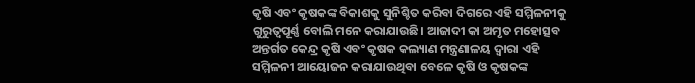କୃଷି ଏବଂ କୃଷକଙ୍କ ବିକାଶକୁ ସୁନିଶ୍ଚିତ କରିବା ଦିଗରେ ଏହି ସମ୍ମିଳନୀକୁ ଗୁରୁତ୍ବପୂର୍ଣ୍ଣ ବୋଲି ମନେ କରାଯାଉଛି। ଆଜାଦୀ କା ଅମୃତ ମହୋତ୍ସବ ଅନ୍ତର୍ଗତ କେନ୍ଦ୍ର କୃଷି ଏବଂ କୃଷକ କଲ୍ୟାଣ ମନ୍ତ୍ରଣାଳୟ ଦ୍ବାରା ଏହି ସମ୍ମିଳନୀ ଆୟୋଜନ କରାଯାଉଥିବା ବେଳେ କୃଷି ଓ କୃଷକଙ୍କ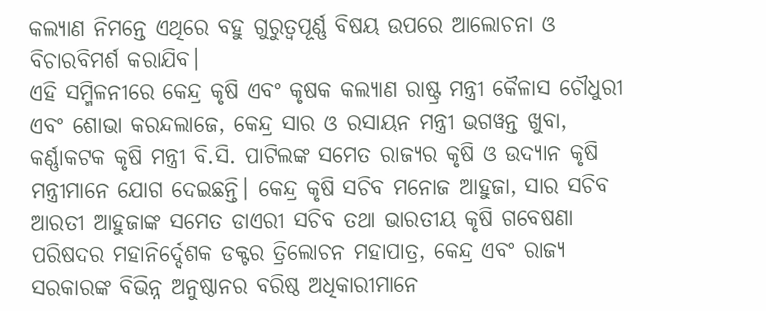କଲ୍ୟାଣ ନିମନ୍ତେ ଏଥିରେ ବହୁ ଗୁରୁତ୍ବପୂର୍ଣ୍ଣ ବିଷୟ ଉପରେ ଆଲୋଚନା ଓ ବିଚାରବିମର୍ଶ କରାଯିବ।
ଏହି ସମ୍ମିଳନୀରେ କେନ୍ଦ୍ର କୃଷି ଏବଂ କୃଷକ କଲ୍ୟାଣ ରାଷ୍ଟ୍ର ମନ୍ତ୍ରୀ କୈଳାସ ଚୌଧୁରୀ ଏବଂ ଶୋଭା କରନ୍ଦଲାଜେ, କେନ୍ଦ୍ର ସାର ଓ ରସାୟନ ମନ୍ତ୍ରୀ ଭଗୱନ୍ତ ଖୁବା, କର୍ଣ୍ଣାକଟକ କୃଷି ମନ୍ତ୍ରୀ ବି.ସି. ପାଟିଲଙ୍କ ସମେତ ରାଜ୍ୟର କୃଷି ଓ ଉଦ୍ୟାନ କୃଷି ମନ୍ତ୍ରୀମାନେ ଯୋଗ ଦେଇଛନ୍ତି। କେନ୍ଦ୍ର କୃଷି ସଚିବ ମନୋଜ ଆହୁଜା, ସାର ସଚିବ ଆରତୀ ଆହୁଜାଙ୍କ ସମେତ ଡାଏରୀ ସଚିବ ତଥା ଭାରତୀୟ କୃଷି ଗବେଷଣା ପରିଷଦର ମହାନିର୍ଦ୍ଦେଶକ ଡକ୍ଟର ତ୍ରିଲୋଚନ ମହାପାତ୍ର, କେନ୍ଦ୍ର ଏବଂ ରାଜ୍ୟ ସରକାରଙ୍କ ବିଭିନ୍ନ ଅନୁଷ୍ଠାନର ବରିଷ୍ଠ ଅଧିକାରୀମାନେ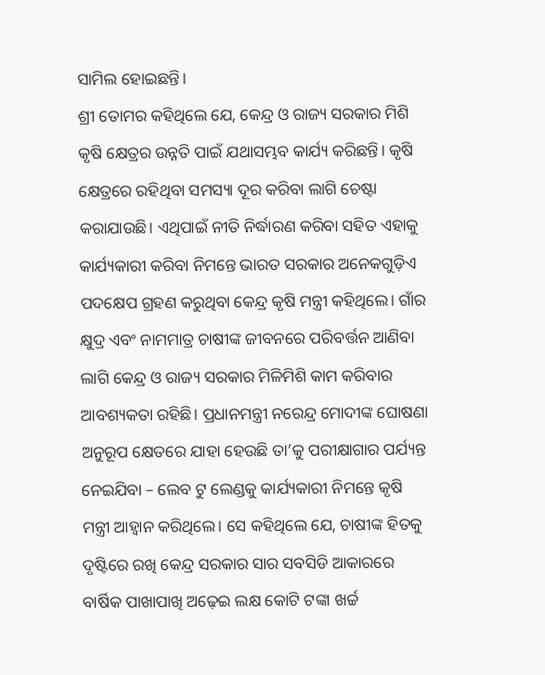ସାମିଲ ହୋଇଛନ୍ତି।
ଶ୍ରୀ ତୋମର କହିଥିଲେ ଯେ, କେନ୍ଦ୍ର ଓ ରାଜ୍ୟ ସରକାର ମିଶି କୃଷି କ୍ଷେତ୍ରର ଉନ୍ନତି ପାଇଁ ଯଥାସମ୍ଭବ କାର୍ଯ୍ୟ କରିଛନ୍ତି। କୃଷି କ୍ଷେତ୍ରରେ ରହିଥିବା ସମସ୍ୟା ଦୂର କରିବା ଲାଗି ଚେଷ୍ଟା କରାଯାଉଛି। ଏଥିପାଇଁ ନୀତି ନିର୍ଦ୍ଧାରଣ କରିବା ସହିତ ଏହାକୁ କାର୍ଯ୍ୟକାରୀ କରିବା ନିମନ୍ତେ ଭାରତ ସରକାର ଅନେକଗୁଡ଼ିଏ ପଦକ୍ଷେପ ଗ୍ରହଣ କରୁଥିବା କେନ୍ଦ୍ର କୃଷି ମନ୍ତ୍ରୀ କହିଥିଲେ। ଗାଁର କ୍ଷୁଦ୍ର ଏବଂ ନାମମାତ୍ର ଚାଷୀଙ୍କ ଜୀବନରେ ପରିବର୍ତ୍ତନ ଆଣିବା ଲାଗି କେନ୍ଦ୍ର ଓ ରାଜ୍ୟ ସରକାର ମିଳିମିଶି କାମ କରିବାର ଆବଶ୍ୟକତା ରହିଛି। ପ୍ରଧାନମନ୍ତ୍ରୀ ନରେନ୍ଦ୍ର ମୋଦୀଙ୍କ ଘୋଷଣା ଅନୁରୂପ କ୍ଷେତରେ ଯାହା ହେଉଛି ତା’କୁ ପରୀକ୍ଷାଗାର ପର୍ଯ୍ୟନ୍ତ ନେଇଯିବା – ଲେବ ଟୁ ଲେଣ୍ଡକୁ କାର୍ଯ୍ୟକାରୀ ନିମନ୍ତେ କୃଷି ମନ୍ତ୍ରୀ ଆହ୍ବାନ କରିଥିଲେ। ସେ କହିଥିଲେ ଯେ, ଚାଷୀଙ୍କ ହିତକୁ ଦୃଷ୍ଟିରେ ରଖି କେନ୍ଦ୍ର ସରକାର ସାର ସବସିଡି ଆକାରରେ ବାର୍ଷିକ ପାଖାପାଖି ଅଢ଼େଇ ଲକ୍ଷ କୋଟି ଟଙ୍କା ଖର୍ଚ୍ଚ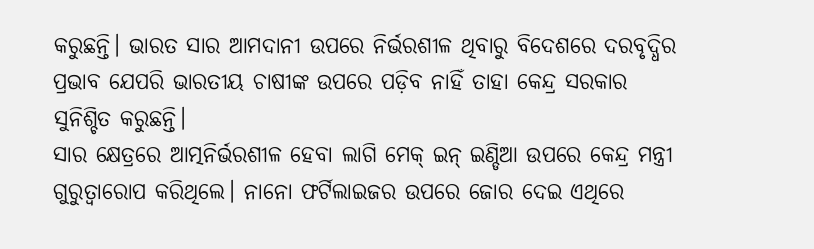କରୁଛନ୍ତି। ଭାରତ ସାର ଆମଦାନୀ ଉପରେ ନିର୍ଭରଶୀଳ ଥିବାରୁ ବିଦେଶରେ ଦରବୃଦ୍ଧିର ପ୍ରଭାବ ଯେପରି ଭାରତୀୟ ଚାଷୀଙ୍କ ଉପରେ ପଡ଼ିବ ନାହିଁ ତାହା କେନ୍ଦ୍ର ସରକାର ସୁନିଶ୍ଚିତ କରୁଛନ୍ତି।
ସାର କ୍ଷେତ୍ରରେ ଆତ୍ମନିର୍ଭରଶୀଳ ହେବା ଲାଗି ମେକ୍ ଇନ୍ ଇଣ୍ଡିଆ ଉପରେ କେନ୍ଦ୍ର ମନ୍ତ୍ରୀ ଗୁରୁତ୍ବାରୋପ କରିଥିଲେ। ନାନୋ ଫର୍ଟିଲାଇଜର ଉପରେ ଜୋର ଦେଇ ଏଥିରେ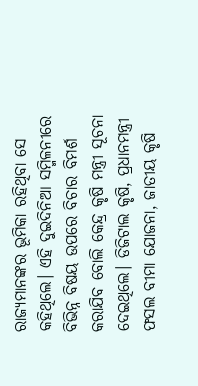ରାଜ୍ୟମାନଙ୍କର ଭୂମିକା ରହିଥିବା ସେ କହିଥିଲେ। ଏହି ଦୁଇଦିନିଆ ସମ୍ମିଳନୀରେ ବିଭିନ୍ନ ବିଷୟ ଉପରେ ବିଚାର ବିମର୍ଶ କରାଯିବ ବୋଲି କେନ୍ଦ୍ର କୃଷି ମନ୍ତ୍ରୀ ସୂଚନା ଦେଇଥିଲେ। ଡିଜିଟାଲ କୃଷି, ପ୍ରଧାନମନ୍ତ୍ରୀ ଫସଲ ବୀମା ଯୋଜନା, ଜାତୀୟ କୃଷି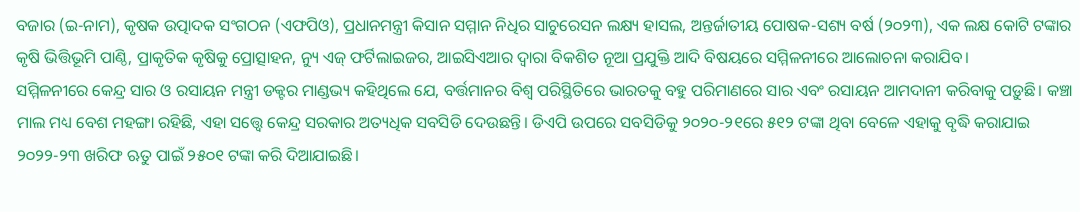ବଜାର (ଇ-ନାମ), କୃଷକ ଉତ୍ପାଦକ ସଂଗଠନ (ଏଫପିଓ), ପ୍ରଧାନମନ୍ତ୍ରୀ କିସାନ ସମ୍ମାନ ନିଧିର ସାଚୁରେସନ ଲକ୍ଷ୍ୟ ହାସଲ, ଅନ୍ତର୍ଜାତୀୟ ପୋଷକ-ସଶ୍ୟ ବର୍ଷ (୨୦୨୩), ଏକ ଲକ୍ଷ କୋଟି ଟଙ୍କାର କୃଷି ଭିତ୍ତିଭୂମି ପାଣ୍ଠି, ପ୍ରାକୃତିକ କୃଷିକୁ ପ୍ରୋତ୍ସାହନ, ନ୍ୟୁ ଏଜ୍ ଫର୍ଟିଲାଇଜର, ଆଇସିଏଆର ଦ୍ବାରା ବିକଶିତ ନୂଆ ପ୍ରଯୁକ୍ତି ଆଦି ବିଷୟରେ ସମ୍ମିଳନୀରେ ଆଲୋଚନା କରାଯିବ।
ସମ୍ମିଳନୀରେ କେନ୍ଦ୍ର ସାର ଓ ରସାୟନ ମନ୍ତ୍ରୀ ଡକ୍ଟର ମାଣ୍ଡଭ୍ୟ କହିଥିଲେ ଯେ, ବର୍ତ୍ତମାନର ବିଶ୍ବ ପରିସ୍ଥିତିରେ ଭାରତକୁ ବହୁ ପରିମାଣରେ ସାର ଏବଂ ରସାୟନ ଆମଦାନୀ କରିବାକୁ ପଡ଼ୁଛି। କଞ୍ଚା ମାଲ ମଧ୍ୟ ବେଶ ମହଙ୍ଗା ରହିଛି, ଏହା ସତ୍ତ୍ବେ କେନ୍ଦ୍ର ସରକାର ଅତ୍ୟଧିକ ସବସିଡି ଦେଉଛନ୍ତି। ଡିଏପି ଉପରେ ସବସିଡିକୁ ୨୦୨୦-୨୧ରେ ୫୧୨ ଟଙ୍କା ଥିବା ବେଳେ ଏହାକୁ ବୃଦ୍ଧି କରାଯାଇ ୨୦୨୨-୨୩ ଖରିଫ ଋତୁ ପାଇଁ ୨୫୦୧ ଟଙ୍କା କରି ଦିଆଯାଇଛି।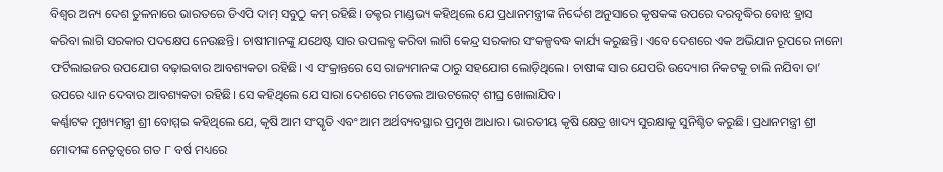ବିଶ୍ବର ଅନ୍ୟ ଦେଶ ତୁଳନାରେ ଭାରତରେ ଡିଏପି ଦାମ୍ ସବୁଠୁ କମ୍ ରହିଛି। ଡକ୍ଟର ମାଣ୍ଡଭ୍ୟ କହିଥିଲେ ଯେ ପ୍ରଧାନମନ୍ତ୍ରୀଙ୍କ ନିର୍ଦ୍ଦେଶ ଅନୁସାରେ କୃଷକଙ୍କ ଉପରେ ଦରବୃଦ୍ଧିର ବୋଝ ହ୍ରାସ କରିବା ଲାଗି ସରକାର ପଦକ୍ଷେପ ନେଉଛନ୍ତି। ଚାଷୀମାନଙ୍କୁ ଯଥେଷ୍ଟ ସାର ଉପଲବ୍ଧ କରିବା ଲାଗି କେନ୍ଦ୍ର ସରକାର ସଂକଳ୍ପବଦ୍ଧ କାର୍ଯ୍ୟ କରୁଛନ୍ତି। ଏବେ ଦେଶରେ ଏକ ଅଭିଯାନ ରୂପରେ ନାନୋ ଫର୍ଟିଲାଇଜର ଉପଯୋଗ ବଢ଼ାଇବାର ଆବଶ୍ୟକତା ରହିଛି। ଏ ସଂକ୍ରାନ୍ତରେ ସେ ରାଜ୍ୟମାନଙ୍କ ଠାରୁ ସହଯୋଗ ଲୋଡ଼ିଥିଲେ। ଚାଷୀଙ୍କ ସାର ଯେପରି ଉଦ୍ୟୋଗ ନିକଟକୁ ଚାଲି ନଯିବା ତା’ ଉପରେ ଧ୍ୟାନ ଦେବାର ଆବଶ୍ୟକତା ରହିଛି। ସେ କହିଥିଲେ ଯେ ସାରା ଦେଶରେ ମଡେଲ ଆଉଟଲେଟ୍ ଶୀଘ୍ର ଖୋଲାଯିବ।
କର୍ଣ୍ଣାଟକ ମୁଖ୍ୟମନ୍ତ୍ରୀ ଶ୍ରୀ ବୋମ୍ମଇ କହିଥିଲେ ଯେ, କୃଷି ଆମ ସଂସ୍କୃତି ଏବଂ ଆମ ଅର୍ଥବ୍ୟବସ୍ଥାର ପ୍ରମୁଖ ଆଧାର। ଭାରତୀୟ କୃଷି କ୍ଷେତ୍ର ଖାଦ୍ୟ ସୁରକ୍ଷାକୁ ସୁନିଶ୍ଚିତ କରୁଛି। ପ୍ରଧାନମନ୍ତ୍ରୀ ଶ୍ରୀ ମୋଦୀଙ୍କ ନେତୃତ୍ବରେ ଗତ ୮ ବର୍ଷ ମଧ୍ୟରେ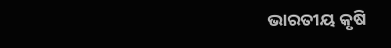ଭାରତୀୟ କୃଷି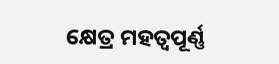କ୍ଷେତ୍ର ମହତ୍ବପୂର୍ଣ୍ଣ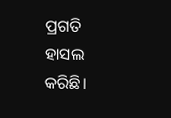ପ୍ରଗତି ହାସଲ କରିଛି।